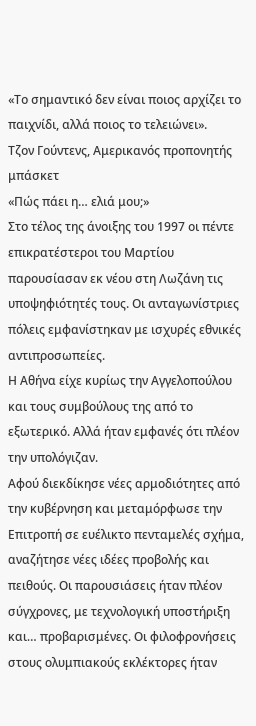«Το σημαντικό δεν είναι ποιος αρχίζει το παιχνίδι, αλλά ποιος το τελειώνει».
Τζον Γούντενς, Αμερικανός προπονητής μπάσκετ
«Πώς πάει η… ελιά μου;»
Στο τέλος της άνοιξης του 1997 οι πέντε επικρατέστεροι του Μαρτίου παρουσίασαν εκ νέου στη Λωζάνη τις υποψηφιότητές τους. Οι ανταγωνίστριες πόλεις εμφανίστηκαν με ισχυρές εθνικές αντιπροσωπείες.
Η Αθήνα είχε κυρίως την Αγγελοπούλου και τους συμβούλους της από το εξωτερικό. Αλλά ήταν εμφανές ότι πλέον την υπολόγιζαν.
Αφού διεκδίκησε νέες αρμοδιότητες από την κυβέρνηση και μεταμόρφωσε την Επιτροπή σε ευέλικτο πενταμελές σχήμα, αναζήτησε νέες ιδέες προβολής και πειθούς. Οι παρουσιάσεις ήταν πλέον σύγχρονες, με τεχνολογική υποστήριξη και… προβαρισμένες. Οι φιλοφρονήσεις στους ολυμπιακούς εκλέκτορες ήταν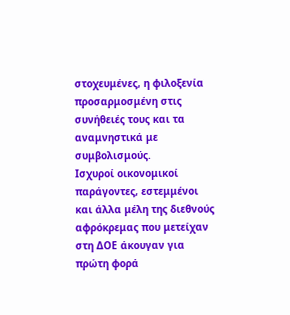στοχευμένες, η φιλοξενία προσαρμοσμένη στις συνήθειές τους και τα αναμνηστικά με συμβολισμούς.
Ισχυροί οικονομικοί παράγοντες, εστεμμένοι και άλλα μέλη της διεθνούς αφρόκρεμας που μετείχαν στη ΔΟΕ άκουγαν για πρώτη φορά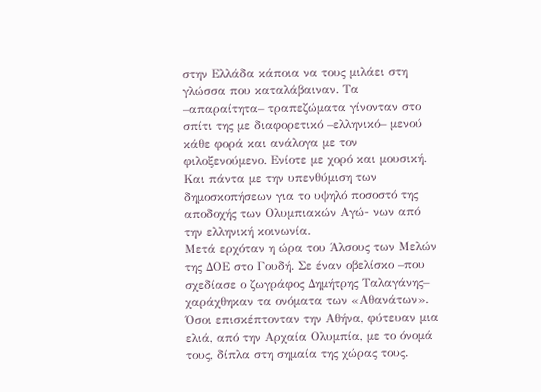στην Ελλάδα κάποια να τους μιλάει στη γλώσσα που καταλάβαιναν. Τα –απαραίτητα– τραπεζώματα γίνονταν στο σπίτι της με διαφορετικό –ελληνικό– μενού κάθε φορά και ανάλογα με τον φιλοξενούμενο. Ενίοτε με χορό και μουσική. Και πάντα με την υπενθύμιση των δημοσκοπήσεων για το υψηλό ποσοστό της αποδοχής των Ολυμπιακών Αγώ- νων από την ελληνική κοινωνία.
Μετά ερχόταν η ώρα του Άλσους των Μελών της ∆ΟΕ στο Γουδή. Σε έναν οβελίσκο –που σχεδίασε ο ζωγράφος Δημήτρης Ταλαγάνης– χαράχθηκαν τα ονόµατα των «Αθανάτων». Όσοι επισκέπτονταν την Αθήνα, φύτευαν μια ελιά, από την Αρχαία Ολυμπία, με το όνομά τους, δίπλα στη σημαία της χώρας τους.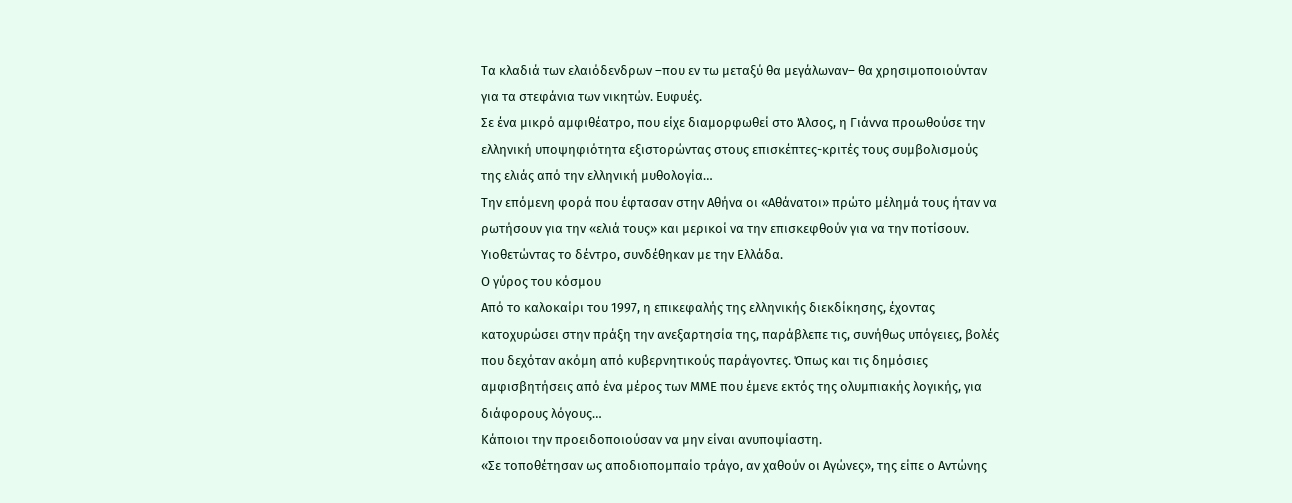Τα κλαδιά των ελαιόδενδρων –που εν τω μεταξύ θα μεγάλωναν– θα χρησιμοποιούνταν για τα στεφάνια των νικητών. Ευφυές.
Σε ένα μικρό αμφιθέατρο, που είχε διαμορφωθεί στο Άλσος, η Γιάννα προωθούσε την ελληνική υποψηφιότητα εξιστορώντας στους επισκέπτες-κριτές τους συμβολισμούς της ελιάς από την ελληνική μυθολογία…
Την επόμενη φορά που έφτασαν στην Αθήνα οι «Αθάνατοι» πρώτο μέλημά τους ήταν να ρωτήσουν για την «ελιά τους» και μερικοί να την επισκεφθούν για να την ποτίσουν. Υιοθετώντας το δέντρο, συνδέθηκαν με την Ελλάδα.
Ο γύρος του κόσμου
Από το καλοκαίρι του 1997, η επικεφαλής της ελληνικής διεκδίκησης, έχοντας κατοχυρώσει στην πράξη την ανεξαρτησία της, παράβλεπε τις, συνήθως υπόγειες, βολές που δεχόταν ακόμη από κυβερνητικούς παράγοντες. Όπως και τις δημόσιες αμφισβητήσεις από ένα μέρος των ΜΜΕ που έμενε εκτός της ολυμπιακής λογικής, για διάφορους λόγους…
Κάποιοι την προειδοποιούσαν να μην είναι ανυποψίαστη.
«Σε τοποθέτησαν ως αποδιοπομπαίο τράγο, αν χαθούν οι Αγώνες», της είπε ο Αντώνης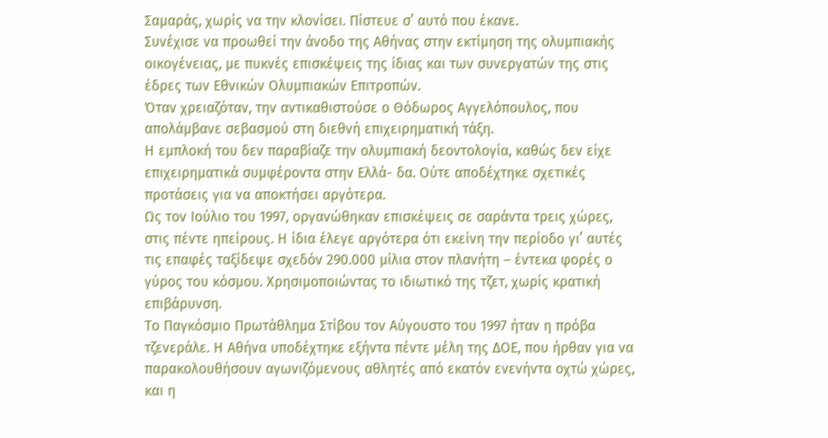Σαμαράς, χωρίς να την κλονίσει. Πίστευε σ’ αυτό που έκανε.
Συνέχισε να προωθεί την άνοδο της Αθήνας στην εκτίμηση της ολυµπιακής οικογένειας, με πυκνές επισκέψεις της ίδιας και των συνεργατών της στις έδρες των Εθνικών Ολυµπιακών Επιτροπών.
Όταν χρειαζόταν, την αντικαθιστούσε ο Θόδωρος Αγγελόπουλος, που απολάμβανε σεβασμού στη διεθνή επιχειρηματική τάξη.
Η εμπλοκή του δεν παραβίαζε την ολυμπιακή δεοντολογία, καθώς δεν είχε επιχειρηματικά συμφέροντα στην Ελλά- δα. Ούτε αποδέχτηκε σχετικές προτάσεις για να αποκτήσει αργότερα.
Ως τον Ιούλιο του 1997, οργανώθηκαν επισκέψεις σε σαράντα τρεις χώρες, στις πέντε ηπείρους. Η ίδια έλεγε αργότερα ότι εκείνη την περίοδο γι’ αυτές τις επαφές ταξίδεψε σχεδόν 290.000 μίλια στον πλανήτη – έντεκα φορές ο γύρος του κόσμου. Χρησιμοποιώντας το ιδιωτικό της τζετ, χωρίς κρατική επιβάρυνση.
Το Παγκόσµιο Πρωτάθληµα Στίβου τον Αύγουστο του 1997 ήταν η πρόβα τζενεράλε. Η Αθήνα υποδέχτηκε εξήντα πέντε μέλη της ΔΟΕ, που ήρθαν για να παρακολουθήσουν αγωνιζόμενους αθλητές από εκατόν ενενήντα οχτώ χώρες, και η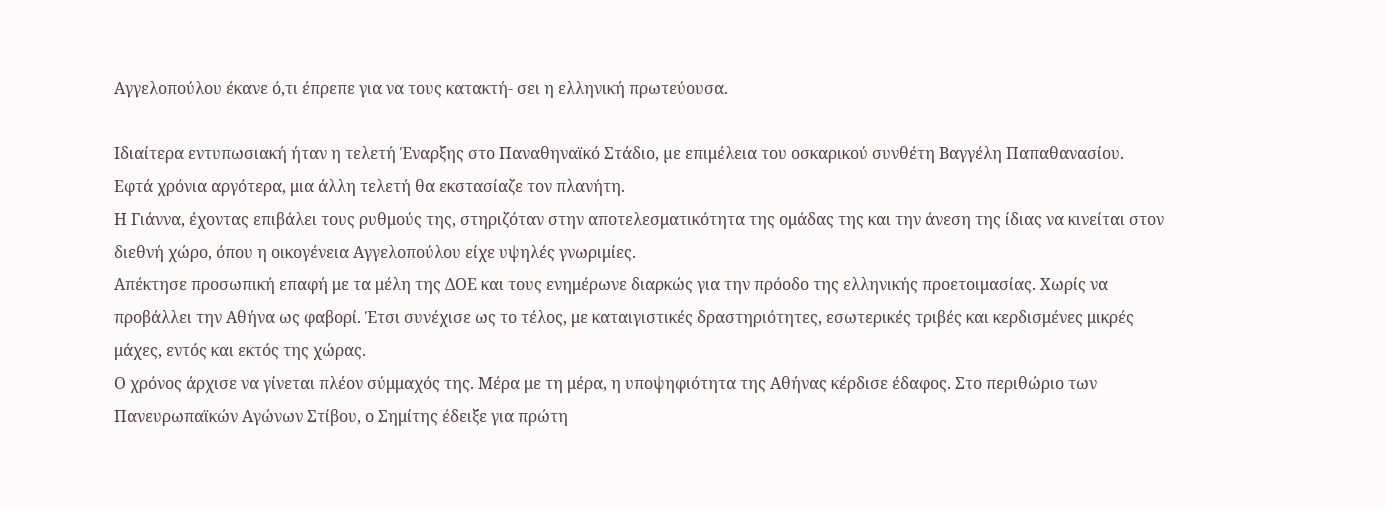Αγγελοπούλου έκανε ό,τι έπρεπε για να τους κατακτή- σει η ελληνική πρωτεύουσα.

Ιδιαίτερα εντυπωσιακή ήταν η τελετή Έναρξης στο Παναθηναϊκό Στάδιο, µε επιμέλεια του οσκαρικού συνθέτη Βαγγέλη Παπαθανασίου. Εφτά χρόνια αργότερα, μια άλλη τελετή θα εκστασίαζε τον πλανήτη.
Η Γιάννα, έχοντας επιβάλει τους ρυθμούς της, στηριζόταν στην αποτελεσματικότητα της ομάδας της και την άνεση της ίδιας να κινείται στον διεθνή χώρο, όπου η οικογένεια Αγγελοπούλου είχε υψηλές γνωριμίες.
Απέκτησε προσωπική επαφή με τα μέλη της ΔΟΕ και τους ενημέρωνε διαρκώς για την πρόοδο της ελληνικής προετοιμασίας. Χωρίς να προβάλλει την Αθήνα ως φαβορί. Έτσι συνέχισε ως το τέλος, με καταιγιστικές δραστηριότητες, εσωτερικές τριβές και κερδισμένες μικρές μάχες, εντός και εκτός της χώρας.
Ο χρόνος άρχισε να γίνεται πλέον σύμμαχός της. Μέρα με τη μέρα, η υποψηφιότητα της Αθήνας κέρδισε έδαφος. Στο περιθώριο των Πανευρωπαϊκών Αγώνων Στίβου, ο Σημίτης έδειξε για πρώτη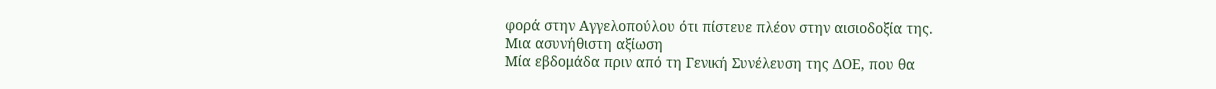φορά στην Αγγελοπούλου ότι πίστευε πλέον στην αισιοδοξία της.
Μια ασυνήθιστη αξίωση
Μία εβδομάδα πριν από τη Γενική Συνέλευση της ΔΟΕ, που θα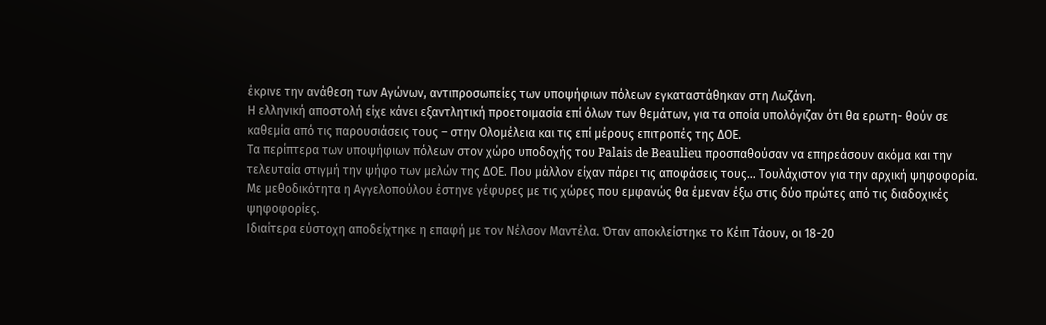έκρινε την ανάθεση των Αγώνων, αντιπροσωπείες των υποψήφιων πόλεων εγκαταστάθηκαν στη Λωζάνη.
Η ελληνική αποστολή είχε κάνει εξαντλητική προετοιμασία επί όλων των θεμάτων, για τα οποία υπολόγιζαν ότι θα ερωτη- θούν σε καθεμία από τις παρουσιάσεις τους – στην Ολομέλεια και τις επί μέρους επιτροπές της ΔΟΕ.
Τα περίπτερα των υποψήφιων πόλεων στον χώρο υποδοχής του Palais de Beaulieu προσπαθούσαν να επηρεάσουν ακόμα και την τελευταία στιγμή την ψήφο των µελών της ∆ΟΕ. Που μάλλον είχαν πάρει τις αποφάσεις τους… Τουλάχιστον για την αρχική ψηφοφορία.
Με μεθοδικότητα η Αγγελοπούλου έστηνε γέφυρες με τις χώρες που εμφανώς θα έμεναν έξω στις δύο πρώτες από τις διαδοχικές ψηφοφορίες.
Ιδιαίτερα εύστοχη αποδείχτηκε η επαφή με τον Νέλσον Μαντέλα. Όταν αποκλείστηκε το Κέιπ Τάουν, οι 18-20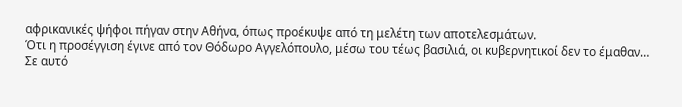αφρικανικές ψήφοι πήγαν στην Αθήνα, όπως προέκυψε από τη μελέτη των αποτελεσμάτων.
Ότι η προσέγγιση έγινε από τον Θόδωρο Αγγελόπουλο, μέσω του τέως βασιλιά, οι κυβερνητικοί δεν το έμαθαν…
Σε αυτό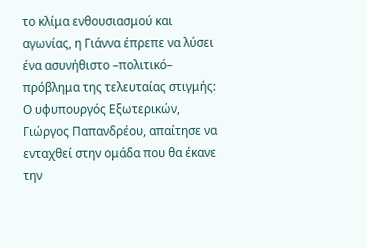το κλίμα ενθουσιασμού και αγωνίας, η Γιάννα έπρεπε να λύσει ένα ασυνήθιστο –πολιτικό– πρόβλημα της τελευταίας στιγμής: Ο υφυπουργός Εξωτερικών, Γιώργος Παπανδρέου, απαίτησε να ενταχθεί στην ομάδα που θα έκανε την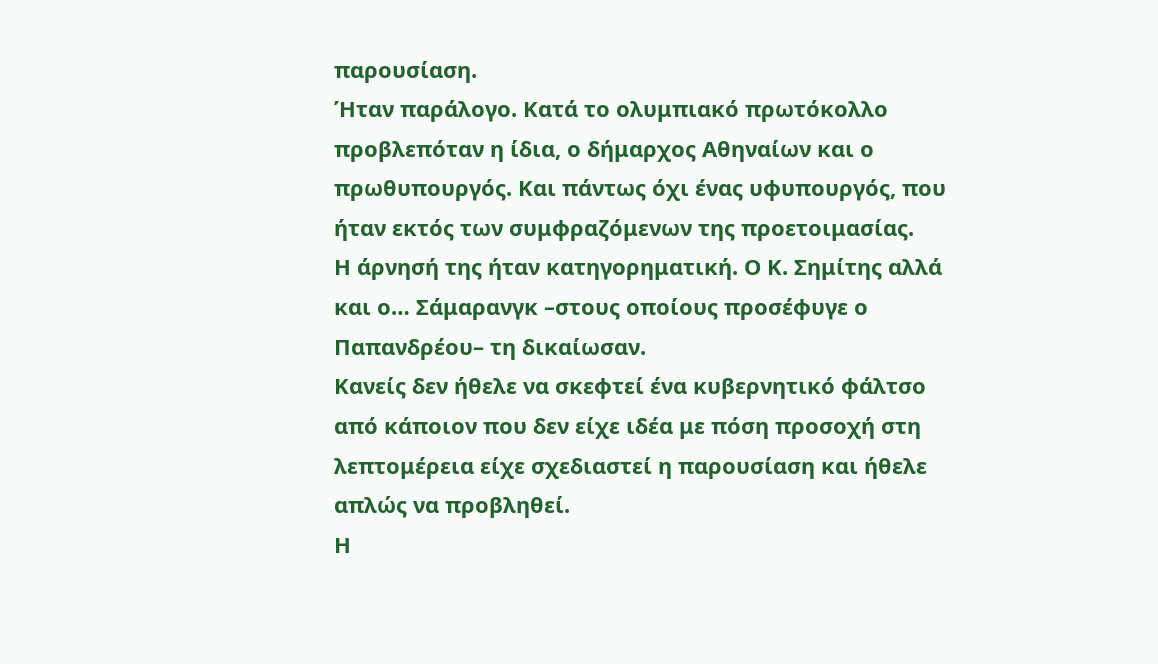παρουσίαση.
Ήταν παράλογο. Κατά το ολυμπιακό πρωτόκολλο προβλεπόταν η ίδια, ο δήμαρχος Αθηναίων και ο πρωθυπουργός. Και πάντως όχι ένας υφυπουργός, που ήταν εκτός των συμφραζόμενων της προετοιμασίας.
Η άρνησή της ήταν κατηγορηματική. Ο Κ. Σημίτης αλλά και ο… Σάμαρανγκ –στους οποίους προσέφυγε ο Παπανδρέου– τη δικαίωσαν.
Κανείς δεν ήθελε να σκεφτεί ένα κυβερνητικό φάλτσο από κάποιον που δεν είχε ιδέα με πόση προσοχή στη λεπτομέρεια είχε σχεδιαστεί η παρουσίαση και ήθελε απλώς να προβληθεί.
Η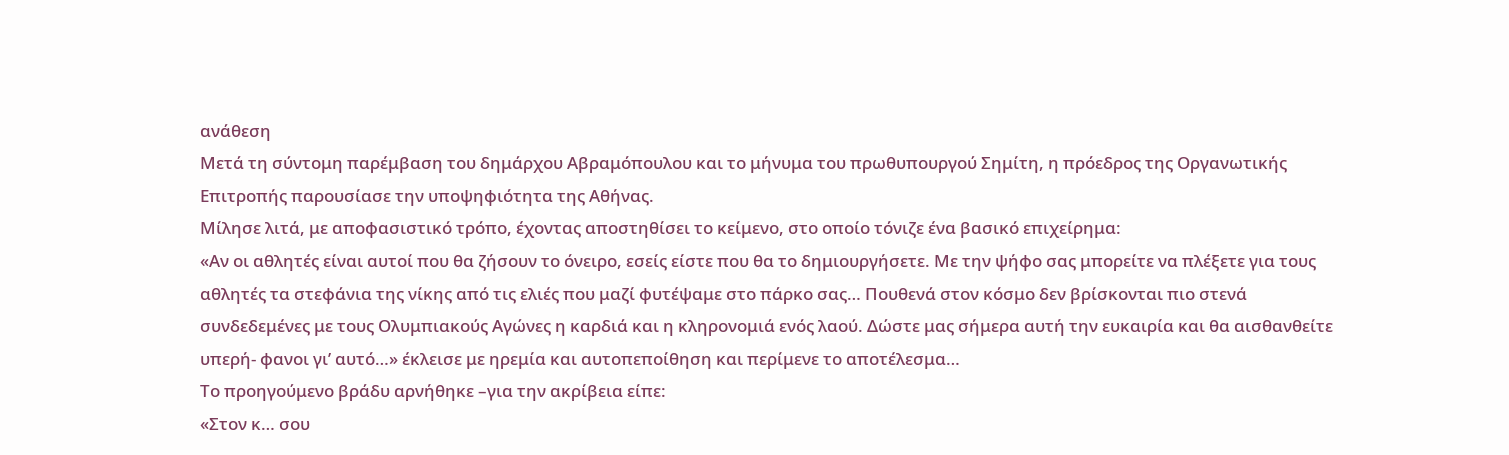ανάθεση
Μετά τη σύντομη παρέμβαση του δημάρχου Αβραμόπουλου και το μήνυμα του πρωθυπουργού Σημίτη, η πρόεδρος της Οργανωτικής Επιτροπής παρουσίασε την υποψηφιότητα της Αθήνας.
Μίλησε λιτά, με αποφασιστικό τρόπο, έχοντας αποστηθίσει το κείμενο, στο οποίο τόνιζε ένα βασικό επιχείρημα:
«Αν οι αθλητές είναι αυτοί που θα ζήσουν το όνειρο, εσείς είστε που θα το δημιουργήσετε. Με την ψήφο σας μπορείτε να πλέξετε για τους αθλητές τα στεφάνια της νίκης από τις ελιές που μαζί φυτέψαμε στο πάρκο σας… Πουθενά στον κόσμο δεν βρίσκονται πιο στενά συνδεδεμένες με τους Ολυμπιακούς Αγώνες η καρδιά και η κληρονομιά ενός λαού. Δώστε μας σήμερα αυτή την ευκαιρία και θα αισθανθείτε υπερή- φανοι γι’ αυτό…» έκλεισε με ηρεμία και αυτοπεποίθηση και περίμενε το αποτέλεσμα…
Το προηγούμενο βράδυ αρνήθηκε –για την ακρίβεια είπε:
«Στον κ… σου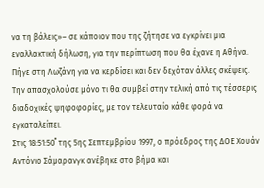να τη βάλεις»– σε κάποιον που της ζήτησε να εγκρίνει μια εναλλακτική δήλωση, για την περίπτωση που θα έχανε η Αθήνα.
Πήγε στη Λωζάνη για να κερδίσει και δεν δεχόταν άλλες σκέψεις. Την απασχολούσε μόνο τι θα συμβεί στην τελική από τις τέσσερις διαδοχικές ψηφοφορίες, με τον τελευταίο κάθε φορά να εγκαταλείπει.
Στις 18:51:50΄΄ της 5ης Σεπτεμβρίου 1997, ο πρόεδρος της ∆ΟΕ Χουάν Αντόνιο Σάμαρανγκ ανέβηκε στο βήμα και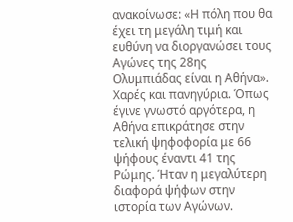ανακοίνωσε: «Η πόλη που θα έχει τη μεγάλη τιμή και ευθύνη να διοργανώσει τους Αγώνες της 28ης Ολυμπιάδας είναι η Αθήνα». Χαρές και πανηγύρια. Όπως έγινε γνωστό αργότερα, η Αθήνα επικράτησε στην τελική ψηφοφορία με 66 ψήφους έναντι 41 της Ρώμης. Ήταν η μεγαλύτερη διαφορά ψήφων στην ιστορία των Αγώνων.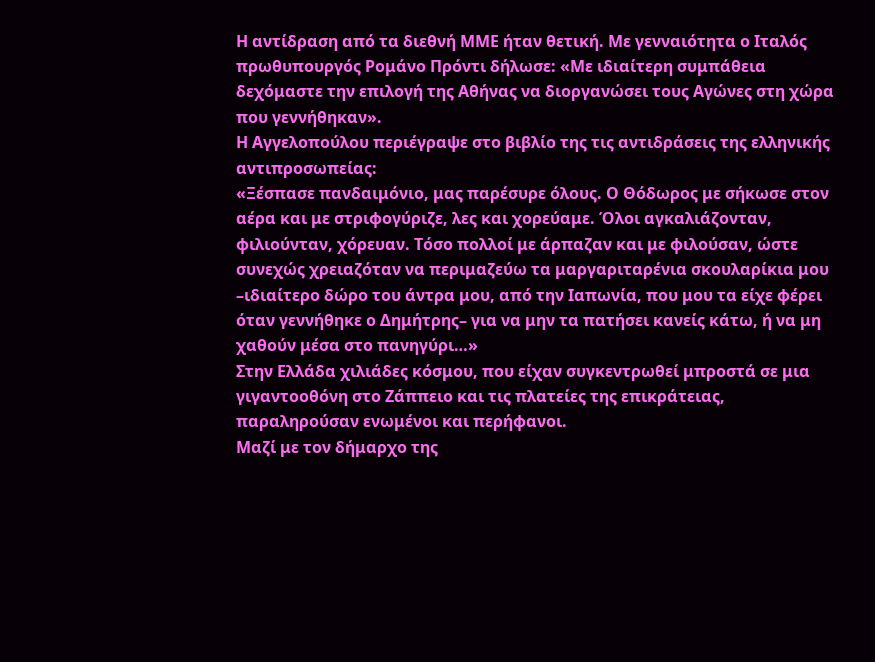Η αντίδραση από τα διεθνή ΜΜΕ ήταν θετική. Με γενναιότητα ο Ιταλός πρωθυπουργός Ρομάνο Πρόντι δήλωσε: «Με ιδιαίτερη συμπάθεια δεχόμαστε την επιλογή της Αθήνας να διοργανώσει τους Αγώνες στη χώρα που γεννήθηκαν».
Η Αγγελοπούλου περιέγραψε στο βιβλίο της τις αντιδράσεις της ελληνικής αντιπροσωπείας:
«Ξέσπασε πανδαιμόνιο, μας παρέσυρε όλους. Ο Θόδωρος με σήκωσε στον αέρα και με στριφογύριζε, λες και χορεύαμε. Όλοι αγκαλιάζονταν, φιλιούνταν, χόρευαν. Τόσο πολλοί με άρπαζαν και με φιλούσαν, ώστε συνεχώς χρειαζόταν να περιμαζεύω τα μαργαριταρένια σκουλαρίκια μου –ιδιαίτερο δώρο του άντρα μου, από την Ιαπωνία, που μου τα είχε φέρει όταν γεννήθηκε ο Δημήτρης– για να μην τα πατήσει κανείς κάτω, ή να μη χαθούν μέσα στο πανηγύρι…»
Στην Ελλάδα χιλιάδες κόσμου, που είχαν συγκεντρωθεί μπροστά σε μια γιγαντοοθόνη στο Ζάππειο και τις πλατείες της επικράτειας, παραληρούσαν ενωμένοι και περήφανοι.
Μαζί με τον δήμαρχο της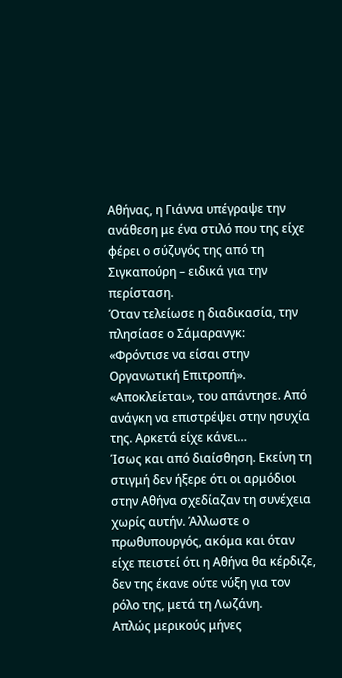Αθήνας, η Γιάννα υπέγραψε την ανάθεση με ένα στιλό που της είχε φέρει ο σύζυγός της από τη Σιγκαπούρη – ειδικά για την περίσταση.
Όταν τελείωσε η διαδικασία, την πλησίασε ο Σάμαρανγκ:
«Φρόντισε να είσαι στην Οργανωτική Επιτροπή». «Αποκλείεται», του απάντησε. Από ανάγκη να επιστρέψει στην ησυχία της. Αρκετά είχε κάνει…
Ίσως και από διαίσθηση. Εκείνη τη στιγμή δεν ήξερε ότι οι αρμόδιοι στην Αθήνα σχεδίαζαν τη συνέχεια χωρίς αυτήν. Άλλωστε ο πρωθυπουργός, ακόμα και όταν είχε πειστεί ότι η Αθήνα θα κέρδιζε, δεν της έκανε ούτε νύξη για τον ρόλο της, μετά τη Λωζάνη.
Απλώς μερικούς μήνες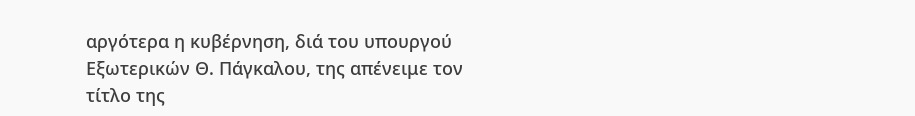αργότερα η κυβέρνηση, διά του υπουργού Εξωτερικών Θ. Πάγκαλου, της απένειμε τον τίτλο της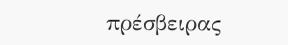πρέσβειρας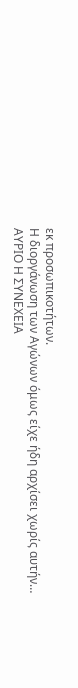εκ προσωπικοτήτων.
Η διοργάνωση των Αγώνων όμως είχε ήδη αρχίσει χωρίς αυτήν…
ΑΥΡΙΟ Η ΣΥΝΕΧΕΙΑ